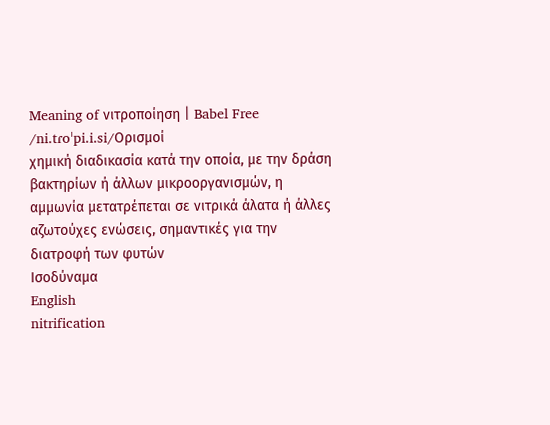Meaning of νιτροποίηση | Babel Free
/ni.tɾoˈpi.i.si/Ορισμοί
χημική διαδικασία κατά την οποία, με την δράση βακτηρίων ή άλλων μικροοργανισμών, η αμμωνία μετατρέπεται σε νιτρικά άλατα ή άλλες αζωτούχες ενώσεις, σημαντικές για την διατροφή των φυτών
Ισοδύναμα
English
nitrification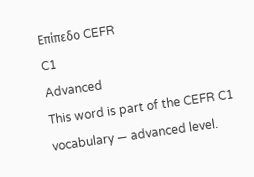Επίπεδο CEFR
C1
Advanced
This word is part of the CEFR C1 vocabulary — advanced level.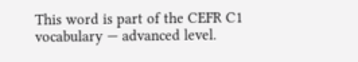This word is part of the CEFR C1 vocabulary — advanced level.